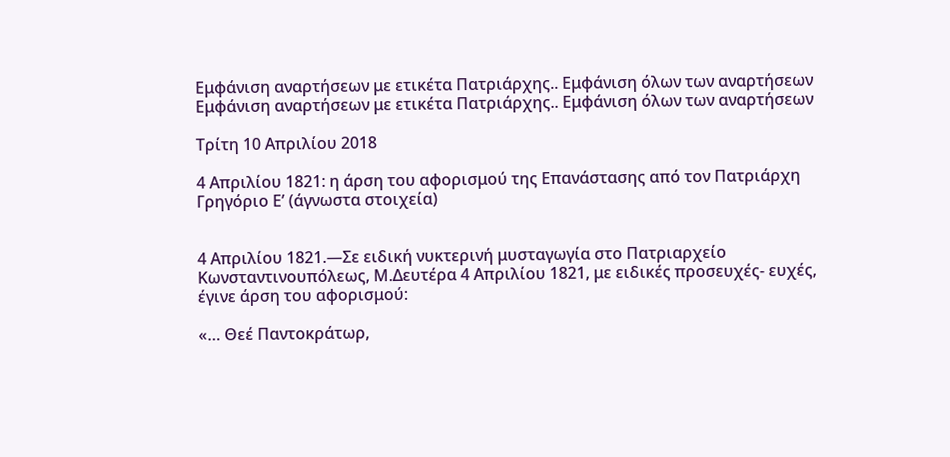Εμφάνιση αναρτήσεων με ετικέτα Πατριάρχης.. Εμφάνιση όλων των αναρτήσεων
Εμφάνιση αναρτήσεων με ετικέτα Πατριάρχης.. Εμφάνιση όλων των αναρτήσεων

Τρίτη 10 Απριλίου 2018

4 Απριλίου 1821: η άρση του αφορισμού της Επανάστασης από τον Πατριάρχη Γρηγόριο Ε’ (άγνωστα στοιχεία)


4 Απριλίου 1821.—Σε ειδική νυκτερινή μυσταγωγία στο Πατριαρχείο Κωνσταντινουπόλεως, Μ.Δευτέρα 4 Απριλίου 1821, με ειδικές προσευχές- ευχές, έγινε άρση του αφορισμού:

«… Θεέ Παντοκράτωρ,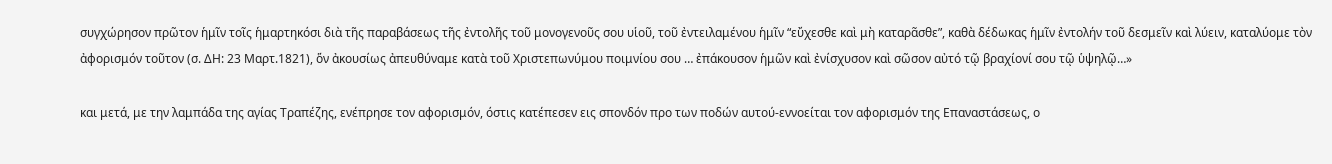συγχώρησον πρῶτον ἡμῖν τοῖς ἡμαρτηκόσι διὰ τῆς παραβάσεως τῆς ἐντολῆς τοῦ μονογενοῦς σου υἱοῦ, τοῦ ἐντειλαμένου ἡμῖν “εὔχεσθε καὶ μὴ καταρᾶσθε”, καθὰ δέδωκας ἡμῖν ἐντολήν τοῦ δεσμεῖν καὶ λύειν, καταλύομε τὸν ἀφορισμόν τοῦτον (σ. ΔΗ: 23 Μαρτ.1821), ὅν ἀκουσίως ἀπευθύναμε κατὰ τοῦ Χριστεπωνύμου ποιμνίου σου … ἐπάκουσον ἡμῶν καὶ ἐνίσχυσον καὶ σῶσον αὐτό τῷ βραχίονί σου τῷ ὑψηλῷ…»

και μετά, με την λαμπάδα της αγίας Τραπέζης, ενέπρησε τον αφορισμόν, όστις κατέπεσεν εις σπονδόν προ των ποδών αυτού-εννοείται τον αφορισμόν της Επαναστάσεως, ο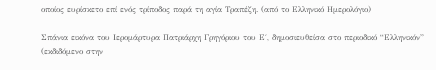οποίος ευρίσκετο επί ενός τρίποδος παρά τη αγία Τραπέζη. (από το Ελληνικό Ημερολόγιο)

Σπάνια εικόνα του Ιερομάρτυρα Πατριάρχη Γρηγόριου του Ε΄, δημοσιευθείσα στο περιοδικό “Ελληνικόν” (εκδιδόμενο στην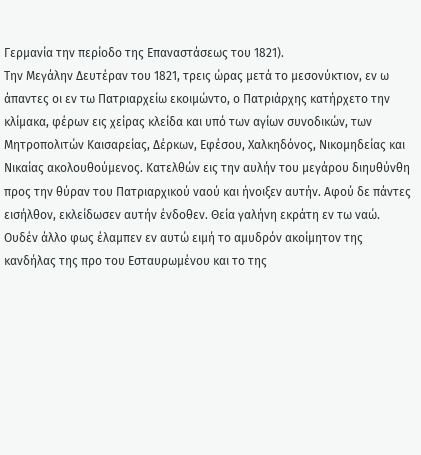Γερμανία την περίοδο της Επαναστάσεως του 1821).
Την Μεγάλην Δευτέραν του 1821, τρεις ώρας μετά το μεσονύκτιον, εν ω άπαντες οι εν τω Πατριαρχείω εκοιμώντο, ο Πατριάρχης κατήρχετο την κλίμακα, φέρων εις χείρας κλείδα και υπό των αγίων συνοδικών, των Μητροπολιτών Καισαρείας, Δέρκων, Εφέσου, Χαλκηδόνος, Νικομηδείας και Νικαίας ακολουθούμενος. Κατελθών εις την αυλήν του μεγάρου διηυθύνθη προς την θύραν του Πατριαρχικού ναού και ήνοιξεν αυτήν. Αφού δε πάντες εισήλθον, εκλείδωσεν αυτήν ένδοθεν. Θεία γαλήνη εκράτη εν τω ναώ.
Ουδέν άλλο φως έλαμπεν εν αυτώ ειμή το αμυδρόν ακοίμητον της κανδήλας της προ του Εσταυρωμένου και το της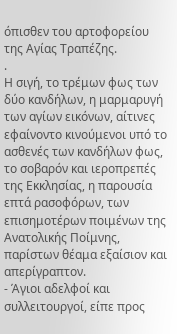όπισθεν του αρτοφορείου της Αγίας Τραπέζης.
.
Η σιγή, το τρέμων φως των δύο κανδήλων, η μαρμαρυγή των αγίων εικόνων, αίτινες εφαίνοντο κινούμενοι υπό το ασθενές των κανδήλων φως, το σοβαρόν και ιεροπρεπές της Εκκλησίας, η παρουσία επτά ρασοφόρων, των επισημοτέρων ποιμένων της Ανατολικής Ποίμνης, παρίστων θέαμα εξαίσιον και απερίγραπτον.
- Άγιοι αδελφοί και συλλειτουργοί, είπε προς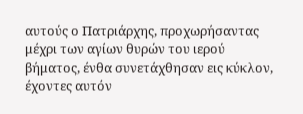αυτούς ο Πατριάρχης, προχωρήσαντας  μέχρι των αγίων θυρών του ιερού βήματος, ένθα συνετάχθησαν εις κύκλον, έχοντες αυτόν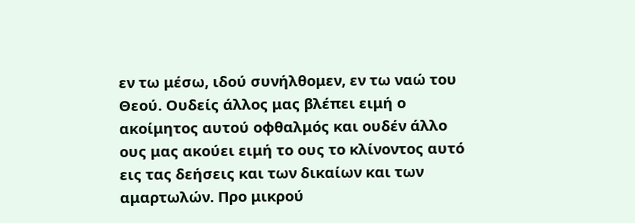εν τω μέσω, ιδού συνήλθομεν, εν τω ναώ του Θεού. Ουδείς άλλος μας βλέπει ειμή ο ακοίμητος αυτού οφθαλμός και ουδέν άλλο ους μας ακούει ειμή το ους το κλίνοντος αυτό εις τας δεήσεις και των δικαίων και των αμαρτωλών. Προ μικρού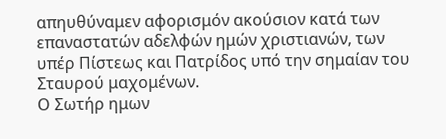απηυθύναμεν αφορισμόν ακούσιον κατά των επαναστατών αδελφών ημών χριστιανών, των υπέρ Πίστεως και Πατρίδος υπό την σημαίαν του Σταυρού μαχομένων.
Ο Σωτήρ ημων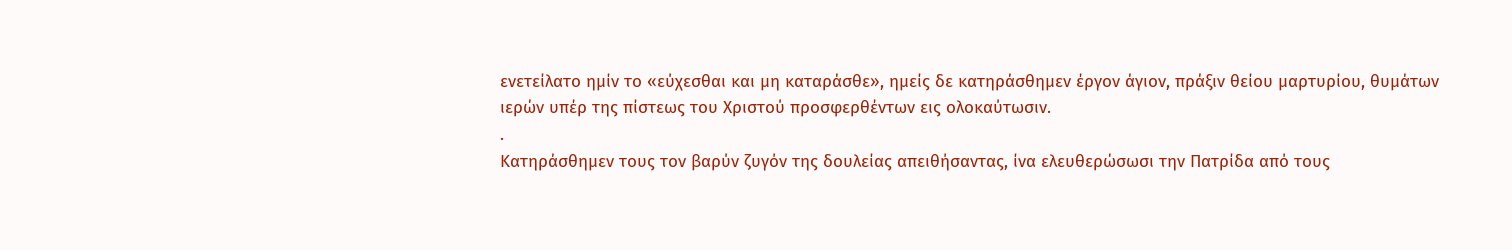ενετείλατο ημίν το «εύχεσθαι και μη καταράσθε», ημείς δε κατηράσθημεν έργον άγιον, πράξιν θείου μαρτυρίου, θυμάτων ιερών υπέρ της πίστεως του Χριστού προσφερθέντων εις ολοκαύτωσιν.
.
Κατηράσθημεν τους τον βαρύν ζυγόν της δουλείας απειθήσαντας, ίνα ελευθερώσωσι την Πατρίδα από τους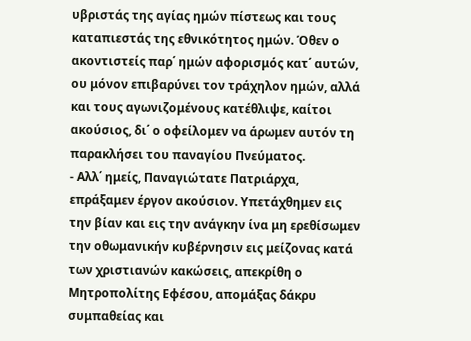υβριστάς της αγίας ημών πίστεως και τους καταπιεστάς της εθνικότητος ημών. Όθεν ο ακοντιστείς παρ΄ ημών αφορισμός κατ΄ αυτών, ου μόνον επιβαρύνει τον τράχηλον ημών, αλλά και τους αγωνιζομένους κατέθλιψε, καίτοι ακούσιος, δι΄ ο οφείλομεν να άρωμεν αυτόν τη παρακλήσει του παναγίου Πνεύματος.
- Αλλ΄ ημείς, Παναγιώτατε Πατριάρχα, επράξαμεν έργον ακούσιον. Υπετάχθημεν εις την βίαν και εις την ανάγκην ίνα μη ερεθίσωμεν την οθωμανικήν κυβέρνησιν εις μείζονας κατά των χριστιανών κακώσεις, απεκρίθη ο Μητροπολίτης Εφέσου, απομάξας δάκρυ συμπαθείας και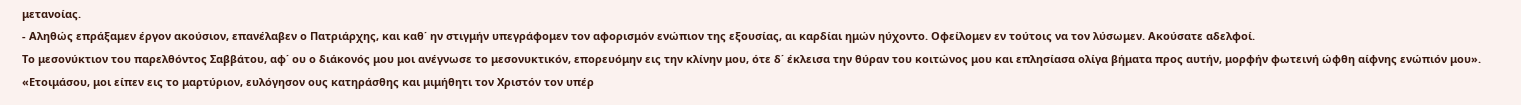μετανοίας.
- Αληθώς επράξαμεν έργον ακούσιον, επανέλαβεν ο Πατριάρχης, και καθ΄ ην στιγμήν υπεγράφομεν τον αφορισμόν ενώπιον της εξουσίας, αι καρδίαι ημών ηύχοντο. Οφείλομεν εν τούτοις να τον λύσωμεν. Ακούσατε αδελφοί.
Το μεσονύκτιον του παρελθόντος Σαββάτου, αφ΄ ου ο διάκονός μου μοι ανέγνωσε το μεσονυκτικόν, επορευόμην εις την κλίνην μου, ότε δ΄ έκλεισα την θύραν του κοιτώνος μου και επλησίασα ολίγα βήματα προς αυτήν, μορφήν φωτεινή ώφθη αίφνης ενώπιόν μου». «Ετοιμάσου, μοι είπεν εις το μαρτύριον, ευλόγησον ους κατηράσθης και μιμήθητι τον Χριστόν τον υπέρ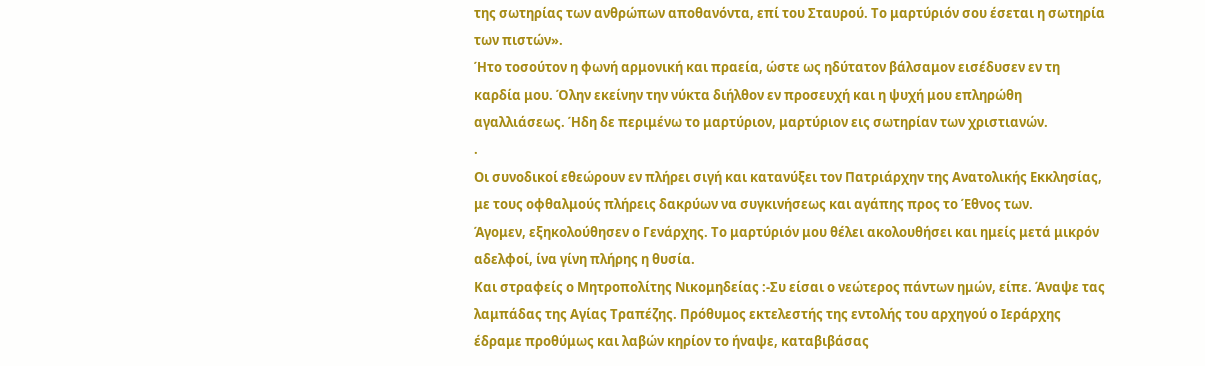της σωτηρίας των ανθρώπων αποθανόντα, επί του Σταυρού. Το μαρτύριόν σου έσεται η σωτηρία των πιστών».
Ήτο τοσούτον η φωνή αρμονική και πραεία, ώστε ως ηδύτατον βάλσαμον εισέδυσεν εν τη καρδία μου. Όλην εκείνην την νύκτα διήλθον εν προσευχή και η ψυχή μου επληρώθη αγαλλιάσεως. Ήδη δε περιμένω το μαρτύριον, μαρτύριον εις σωτηρίαν των χριστιανών.
.
Οι συνοδικοί εθεώρουν εν πλήρει σιγή και κατανύξει τον Πατριάρχην της Ανατολικής Εκκλησίας, με τους οφθαλμούς πλήρεις δακρύων να συγκινήσεως και αγάπης προς το Έθνος των.
Άγομεν, εξηκολούθησεν ο Γενάρχης. Το μαρτύριόν μου θέλει ακολουθήσει και ημείς μετά μικρόν αδελφοί, ίνα γίνη πλήρης η θυσία.
Και στραφείς ο Μητροπολίτης Νικομηδείας :-Συ είσαι ο νεώτερος πάντων ημών, είπε. Άναψε τας λαμπάδας της Αγίας Τραπέζης. Πρόθυμος εκτελεστής της εντολής του αρχηγού ο Ιεράρχης έδραμε προθύμως και λαβών κηρίον το ήναψε, καταβιβάσας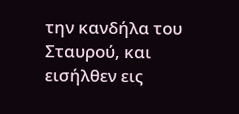την κανδήλα του Σταυρού, και εισήλθεν εις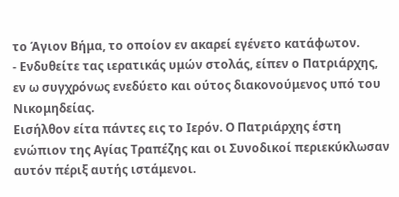το Άγιον Βήμα, το οποίον εν ακαρεί εγένετο κατάφωτον.
- Ενδυθείτε τας ιερατικάς υμών στολάς, είπεν ο Πατριάρχης, εν ω συγχρόνως ενεδύετο και ούτος διακονούμενος υπό του Νικομηδείας.
Εισήλθον είτα πάντες εις το Ιερόν. Ο Πατριάρχης έστη ενώπιον της Αγίας Τραπέζης και οι Συνοδικοί περιεκύκλωσαν αυτόν πέριξ αυτής ιστάμενοι.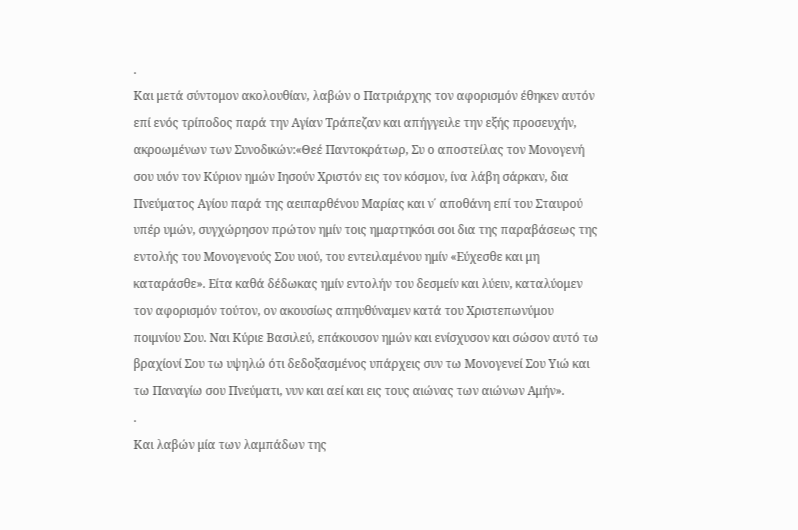.
Και μετά σύντομον ακολουθίαν, λαβών ο Πατριάρχης τον αφορισμόν έθηκεν αυτόν επί ενός τρίποδος παρά την Αγίαν Τράπεζαν και απήγγειλε την εξής προσευχήν, ακροωμένων των Συνοδικών:«Θεέ Παντοκράτωρ, Συ ο αποστείλας τον Μονογενή σου υιόν τον Κύριον ημών Ιησούν Χριστόν εις τον κόσμον, ίνα λάβη σάρκαν, δια Πνεύματος Αγίου παρά της αειπαρθένου Μαρίας και ν΄ αποθάνη επί του Σταυρού υπέρ υμών, συγχώρησον πρώτον ημίν τοις ημαρτηκόσι σοι δια της παραβάσεως της εντολής του Μονογενούς Σου υιού, του εντειλαμένου ημίν «Εύχεσθε και μη καταράσθε». Είτα καθά δέδωκας ημίν εντολήν του δεσμείν και λύειν, καταλύομεν τον αφορισμόν τούτον, ον ακουσίως απηυθύναμεν κατά του Χριστεπωνύμου ποιμνίου Σου. Ναι Κύριε Βασιλεύ, επάκουσον ημών και ενίσχυσον και σώσον αυτό τω βραχίονί Σου τω υψηλώ ότι δεδοξασμένος υπάρχεις συν τω Μονογενεί Σου Υιώ και τω Παναγίω σου Πνεύματι, νυν και αεί και εις τους αιώνας των αιώνων Αμήν».
.
Και λαβών μία των λαμπάδων της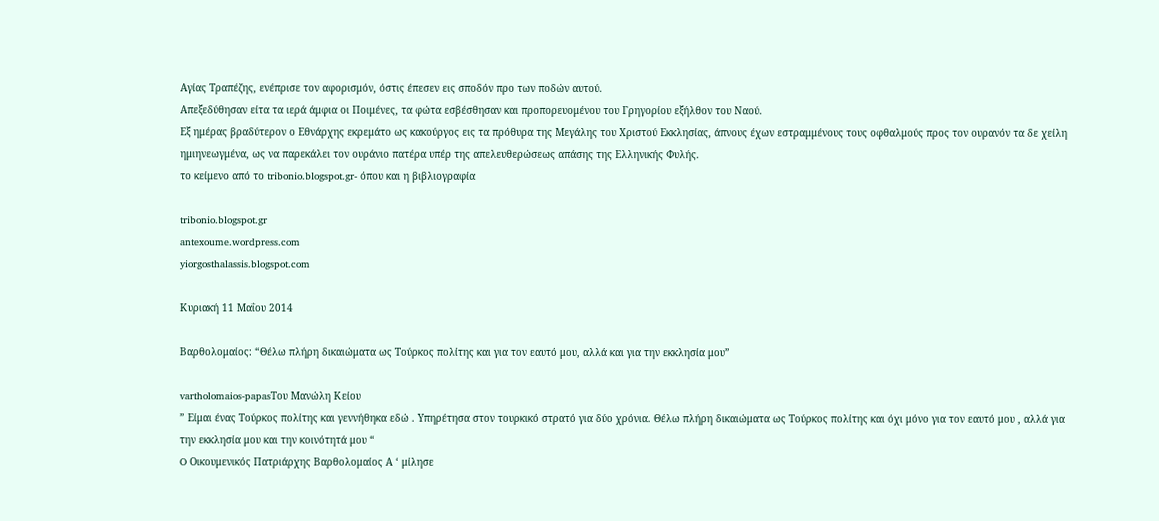Αγίας Τραπέζης, ενέπρισε τον αφορισμόν, όστις έπεσεν εις σποδόν προ των ποδών αυτού.
Απεξεδύθησαν είτα τα ιερά άμφια οι Ποιμένες, τα φώτα εσβέσθησαν και προπορευομένου του Γρηγορίου εξήλθον του Ναού.
Εξ ημέρας βραδύτερον ο Εθνάρχης εκρεμάτο ως κακούργος εις τα πρόθυρα της Μεγάλης του Χριστού Εκκλησίας, άπνους έχων εστραμμένους τους οφθαλμούς προς τον ουρανόν τα δε χείλη ημιηνεωγμένα, ως να παρεκάλει τον ουράνιο πατέρα υπέρ της απελευθερώσεως απάσης της Ελληνικής Φυλής.
το κείμενο από το tribonio.blogspot.gr- όπου και η βιβλιογραφία

tribonio.blogspot.gr
antexoume.wordpress.com
yiorgosthalassis.blogspot.com

Κυριακή 11 Μαΐου 2014

Βαρθολομαίος: “Θέλω πλήρη δικαιώματα ως Τούρκος πολίτης και για τον εαυτό μου, αλλά και για την εκκλησία μου”

vartholomaios-papasΤου Μανώλη Κείου
” Είμαι ένας Τούρκος πολίτης και γεννήθηκα εδώ . Υπηρέτησα στον τουρκικό στρατό για δύο χρόνια. Θέλω πλήρη δικαιώματα ως Τούρκος πολίτης και όχι μόνο για τον εαυτό μου , αλλά για την εκκλησία μου και την κοινότητά μου “
O Οικουμενικός Πατριάρχης Βαρθολομαίος Α ‘ μίλησε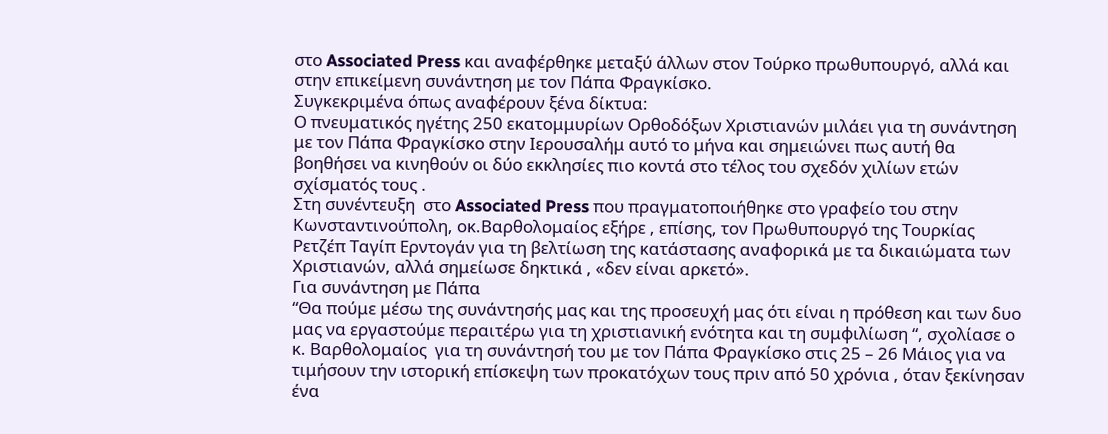στο Associated Press και αναφέρθηκε μεταξύ άλλων στον Τούρκο πρωθυπουργό, αλλά και στην επικείμενη συνάντηση με τον Πάπα Φραγκίσκο.
Συγκεκριμένα όπως αναφέρουν ξένα δίκτυα:
Ο πνευματικός ηγέτης 250 εκατομμυρίων Ορθοδόξων Χριστιανών μιλάει για τη συνάντηση με τον Πάπα Φραγκίσκο στην Ιερουσαλήμ αυτό το μήνα και σημειώνει πως αυτή θα βοηθήσει να κινηθούν οι δύο εκκλησίες πιο κοντά στο τέλος του σχεδόν χιλίων ετών σχίσματός τους .
Στη συνέντευξη  στο Associated Press που πραγματοποιήθηκε στο γραφείο του στην Κωνσταντινούπολη, οκ.Βαρθολομαίος εξήρε , επίσης, τον Πρωθυπουργό της Τουρκίας Ρετζέπ Ταγίπ Ερντογάν για τη βελτίωση της κατάστασης αναφορικά με τα δικαιώματα των  Χριστιανών, αλλά σημείωσε δηκτικά , «δεν είναι αρκετό».
Για συνάντηση με Πάπα
“Θα πούμε μέσω της συνάντησής μας και της προσευχή μας ότι είναι η πρόθεση και των δυο μας να εργαστούμε περαιτέρω για τη χριστιανική ενότητα και τη συμφιλίωση “, σχολίασε ο κ. Βαρθολομαίος  για τη συνάντησή του με τον Πάπα Φραγκίσκο στις 25 – 26 Μάιος για να τιμήσουν την ιστορική επίσκεψη των προκατόχων τους πριν από 50 χρόνια , όταν ξεκίνησαν ένα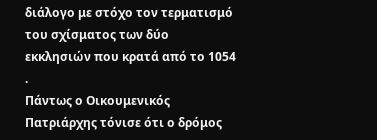διάλογο με στόχο τον τερματισμό του σχίσματος των δύο εκκλησιών που κρατά από το 1054 .
Πάντως ο Οικουμενικός Πατριάρχης τόνισε ότι ο δρόμος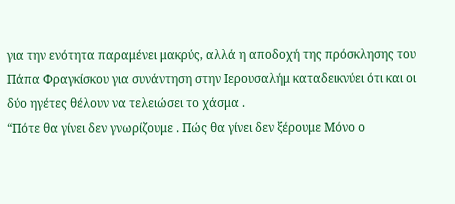για την ενότητα παραμένει μακρύς, αλλά η αποδοχή της πρόσκλησης του Πάπα Φραγκίσκου για συνάντηση στην Ιερουσαλήμ καταδεικνύει ότι και οι δύο ηγέτες θέλουν να τελειώσει το χάσμα .
“Πότε θα γίνει δεν γνωρίζουμε . Πώς θα γίνει δεν ξέρουμε Μόνο ο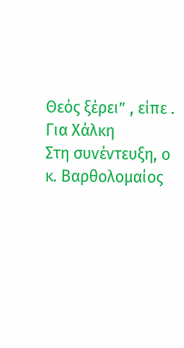Θεός ξέρει” , είπε .
Για Χάλκη
Στη συνέντευξη, ο κ. Βαρθολομαίος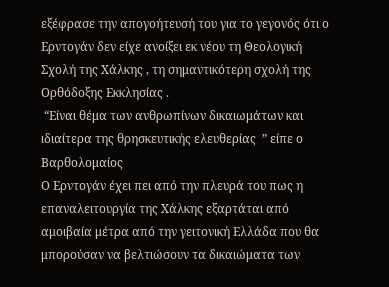εξέφρασε την απογοήτευσή του για το γεγονός ότι ο Ερντογάν δεν είχε ανοίξει εκ νέου τη Θεολογική Σχολή της Χάλκης , τη σημαντικότερη σχολή της Ορθόδοξης Εκκλησίας .
 “Είναι θέμα των ανθρωπίνων δικαιωμάτων και ιδιαίτερα της θρησκευτικής ελευθερίας  ” είπε ο Βαρθολομαίος
Ο Ερντογάν έχει πει από την πλευρά του πως η επαναλειτουργία της Χάλκης εξαρτάται από αμοιβαία μέτρα από την γειτονική Ελλάδα που θα μπορούσαν να βελτιώσουν τα δικαιώματα των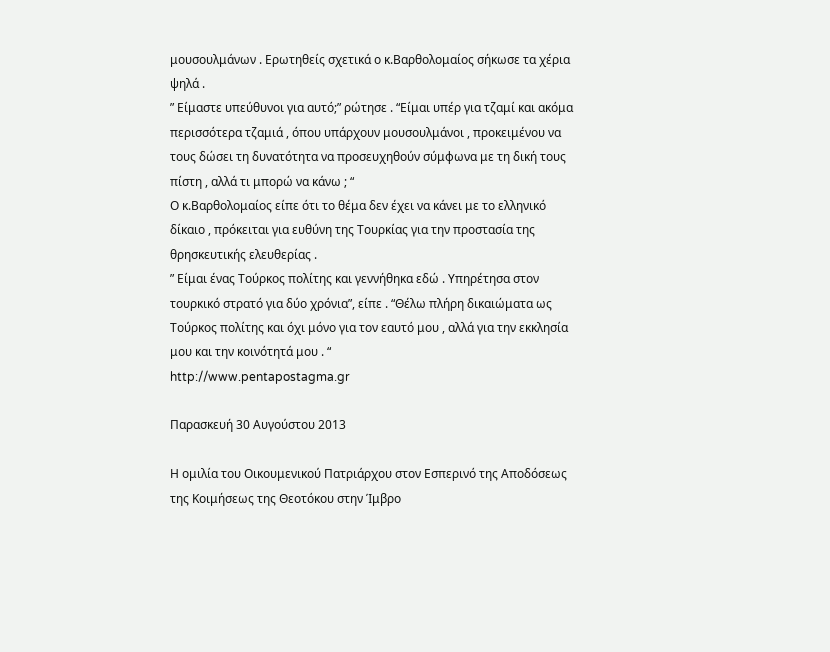μουσουλμάνων . Ερωτηθείς σχετικά ο κ.Βαρθολομαίος σήκωσε τα χέρια ψηλά .
” Είμαστε υπεύθυνοι για αυτό;” ρώτησε . “Είμαι υπέρ για τζαμί και ακόμα περισσότερα τζαμιά , όπου υπάρχουν μουσουλμάνοι , προκειμένου να τους δώσει τη δυνατότητα να προσευχηθούν σύμφωνα με τη δική τους πίστη , αλλά τι μπορώ να κάνω ; “
Ο κ.Βαρθολομαίος είπε ότι το θέμα δεν έχει να κάνει με το ελληνικό δίκαιο , πρόκειται για ευθύνη της Τουρκίας για την προστασία της θρησκευτικής ελευθερίας .
” Είμαι ένας Τούρκος πολίτης και γεννήθηκα εδώ . Υπηρέτησα στον τουρκικό στρατό για δύο χρόνια”, είπε . “Θέλω πλήρη δικαιώματα ως Τούρκος πολίτης και όχι μόνο για τον εαυτό μου , αλλά για την εκκλησία μου και την κοινότητά μου . “
http://www.pentapostagma.gr

Παρασκευή 30 Αυγούστου 2013

Η ομιλία του Οικουμενικού Πατριάρχου στον Εσπερινό της Αποδόσεως της Κοιμήσεως της Θεοτόκου στην Ίμβρο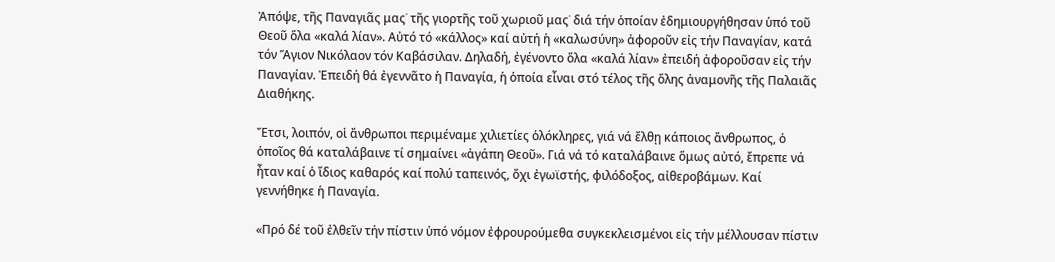Ἀπόψε, τῆς Παναγιᾶς μας˙ τῆς γιορτῆς τοῦ χωριοῦ μας˙ διά τήν ὁποίαν ἐδημιουργήθησαν ὑπό τοῦ Θεοῦ ὅλα «καλά λίαν». Αὐτό τό «κάλλος» καί αὐτή ἡ «καλωσύνη» ἀφοροῦν εἰς τήν Παναγίαν, κατά τόν Ἅγιον Νικόλαον τόν Καβάσιλαν. Δηλαδή, ἐγένοντο ὅλα «καλά λίαν» ἐπειδή ἀφοροῦσαν εἰς τήν Παναγίαν. Ἐπειδή θά ἐγεννᾶτο ἡ Παναγία, ἡ ὁποία εἶναι στό τέλος τῆς ὅλης ἀναμονῆς τῆς Παλαιᾶς Διαθήκης.

Ἔτσι, λοιπόν, οἱ ἄνθρωποι περιμέναμε χιλιετίες ὁλόκληρες, γιά νά ἔλθῃ κάποιος ἄνθρωπος, ὁ ὁποῖος θά καταλάβαινε τί σημαίνει «ἀγάπη Θεοῦ». Γιά νά τό καταλάβαινε ὅμως αὐτό, ἔπρεπε νά ἦταν καί ὁ ἴδιος καθαρός καί πολύ ταπεινός, ὄχι ἐγωϊστής, φιλόδοξος, αἰθεροβάμων. Καί γεννήθηκε ἡ Παναγία.

«Πρό δέ τοῦ ἐλθεῖν τήν πίστιν ὑπό νόμον ἐφρουρούμεθα συγκεκλεισμένοι εἰς τήν μέλλουσαν πίστιν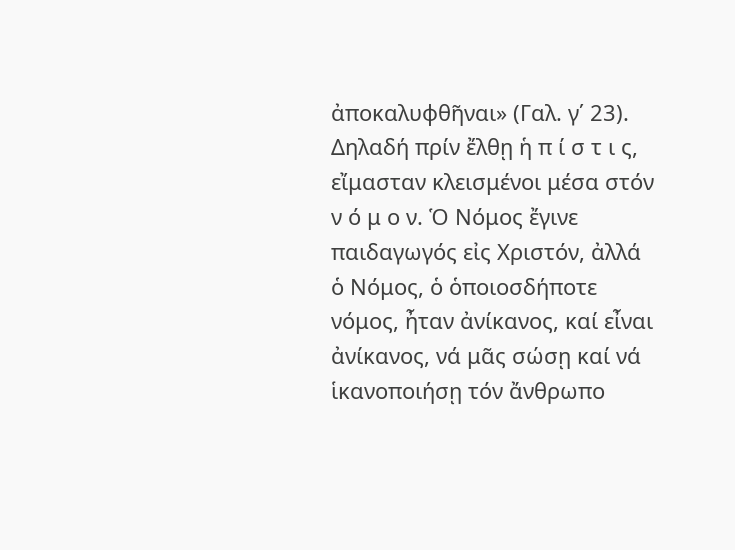ἀποκαλυφθῆναι» (Γαλ. γ΄ 23). Δηλαδή πρίν ἔλθῃ ἡ π ί σ τ ι ς, εἴμασταν κλεισμένοι μέσα στόν ν ό μ ο ν. Ὁ Νόμος ἔγινε παιδαγωγός εἰς Χριστόν, ἀλλά ὁ Νόμος, ὁ ὁποιοσδήποτε νόμος, ἦταν ἀνίκανος, καί εἶναι ἀνίκανος, νά μᾶς σώσῃ καί νά ἱκανοποιήσῃ τόν ἄνθρωπο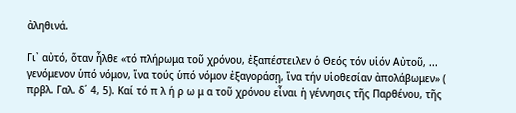ἀληθινά.

Γι᾿ αὐτό, ὅταν ἦλθε «τό πλήρωμα τοῦ χρόνου, ἐξαπέστειλεν ὁ Θεός τόν υἱόν Αὐτοῦ, ... γενόμενον ὑπό νόμον, ἵνα τούς ὑπό νόμον ἐξαγοράσῃ, ἵνα τήν υἱοθεσίαν ἀπολάβωμεν» ( πρβλ. Γαλ. δ΄ 4, 5). Καί τό π λ ή ρ ω μ α τοῦ χρόνου εἶναι ἡ γέννησις τῆς Παρθένου, τῆς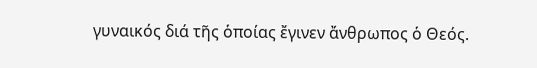γυναικός διά τῆς ὁποίας ἔγινεν ἄνθρωπος ὁ Θεός.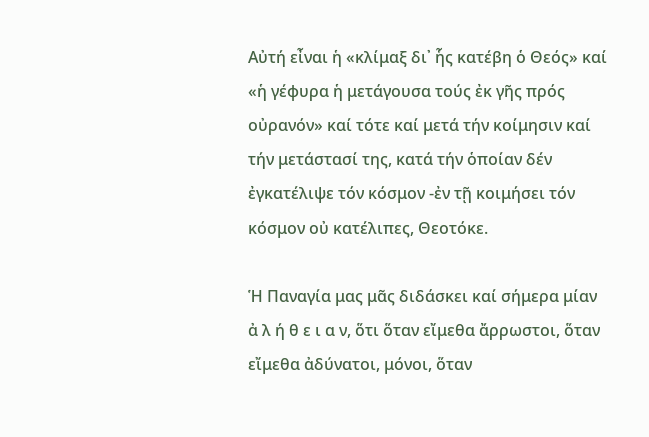Αὐτή εἶναι ἡ «κλίμαξ δι᾿ ἧς κατέβη ὁ Θεός» καί «ἡ γέφυρα ἡ μετάγουσα τούς ἐκ γῆς πρός οὐρανόν» καί τότε καί μετά τήν κοίμησιν καί τήν μετάστασί της, κατά τήν ὁποίαν δέν ἐγκατέλιψε τόν κόσμον -ἐν τῇ κοιμήσει τόν κόσμον οὐ κατέλιπες, Θεοτόκε.

Ἡ Παναγία μας μᾶς διδάσκει καί σήμερα μίαν ἀ λ ή θ ε ι α ν, ὅτι ὅταν εἴμεθα ἄρρωστοι, ὅταν εἴμεθα ἀδύνατοι, μόνοι, ὅταν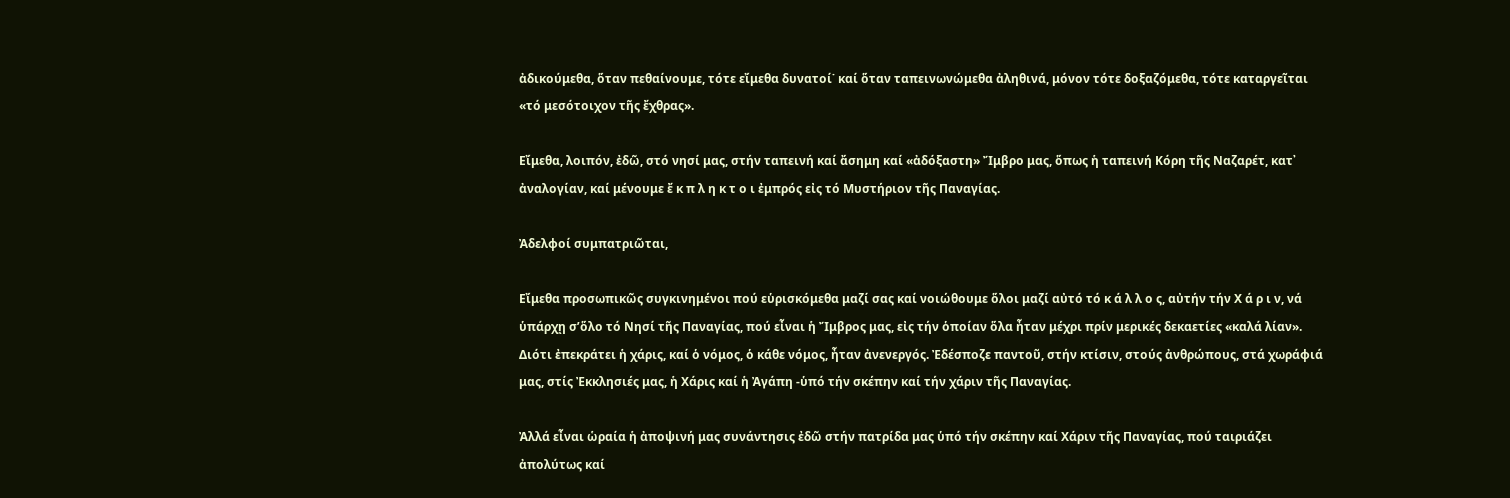ἀδικούμεθα, ὅταν πεθαίνουμε, τότε εἴμεθα δυνατοί˙ καί ὅταν ταπεινωνώμεθα ἀληθινά, μόνον τότε δοξαζόμεθα, τότε καταργεῖται «τό μεσότοιχον τῆς ἔχθρας».

Εἴμεθα, λοιπόν, ἐδῶ, στό νησί μας, στήν ταπεινή καί ἄσημη καί «ἀδόξαστη» Ἴμβρο μας, ὅπως ἡ ταπεινή Κόρη τῆς Ναζαρέτ, κατ᾿ ἀναλογίαν, καί μένουμε ἔ κ π λ η κ τ ο ι ἐμπρός εἰς τό Μυστήριον τῆς Παναγίας.

Ἀδελφοί συμπατριῶται,

Εἴμεθα προσωπικῶς συγκινημένοι πού εὑρισκόμεθα μαζί σας καί νοιώθουμε ὅλοι μαζί αὐτό τό κ ά λ λ ο ς, αὐτήν τήν Χ ά ρ ι ν, νά ὑπάρχῃ σ’ὅλο τό Νησί τῆς Παναγίας, πού εἶναι ἡ Ἴμβρος μας, εἰς τήν ὁποίαν ὅλα ἦταν μέχρι πρίν μερικές δεκαετίες «καλά λίαν». Διότι ἐπεκράτει ἡ χάρις, καί ὁ νόμος, ὁ κάθε νόμος, ἦταν ἀνενεργός. Ἐδέσποζε παντοῦ, στήν κτίσιν, στούς ἀνθρώπους, στά χωράφιά μας, στίς Ἐκκλησιές μας, ἡ Χάρις καί ἡ Ἀγάπη -ὑπό τήν σκέπην καί τήν χάριν τῆς Παναγίας.

Ἀλλά εἶναι ὡραία ἡ ἀποψινή μας συνάντησις ἐδῶ στήν πατρίδα μας ὑπό τήν σκέπην καί Χάριν τῆς Παναγίας, πού ταιριάζει ἀπολύτως καί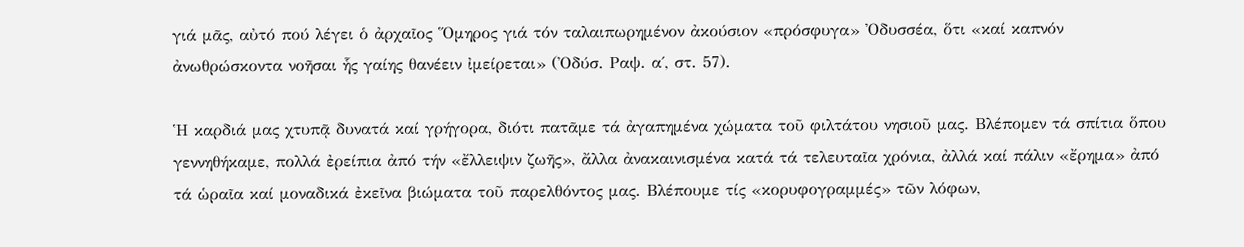γιά μᾶς, αὐτό πού λέγει ὁ ἀρχαῖος Ὅμηρος γιά τόν ταλαιπωρημένον ἀκούσιον «πρόσφυγα» Ὀδυσσέα, ὅτι «καί καπνόν ἀνωθρώσκοντα νοῆσαι ἧς γαίης θανέειν ἰμείρεται» (Ὀδύσ. Ραψ. α΄, στ. 57).

Ἡ καρδιά μας χτυπᾷ δυνατά καί γρήγορα, διότι πατᾶμε τά ἀγαπημένα χώματα τοῦ φιλτάτου νησιοῦ μας. Βλέπομεν τά σπίτια ὅπου γεννηθήκαμε, πολλά ἐρείπια ἀπό τήν «ἔλλειψιν ζωῆς», ἄλλα ἀνακαινισμένα κατά τά τελευταῖα χρόνια, ἀλλά καί πάλιν «ἔρημα» ἀπό τά ὡραῖα καί μοναδικά ἐκεῖνα βιώματα τοῦ παρελθόντος μας. Βλέπουμε τίς «κορυφογραμμές» τῶν λόφων,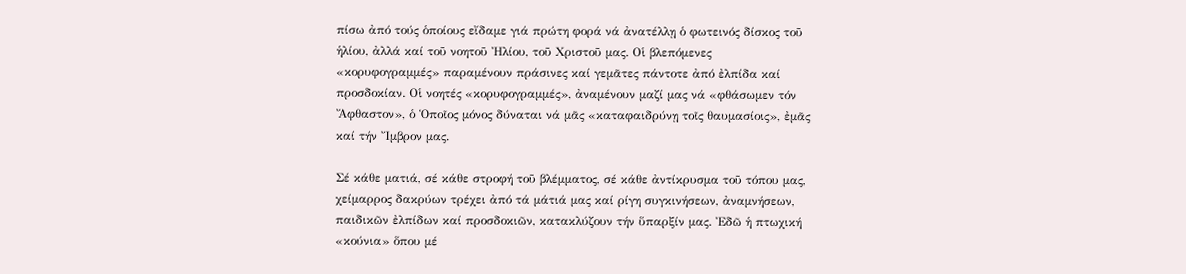πίσω ἀπό τούς ὁποίους εἴδαμε γιά πρώτη φορά νά ἀνατέλλῃ ὁ φωτεινός δίσκος τοῦ ἡλίου, ἀλλά καί τοῦ νοητοῦ Ἠλίου, τοῦ Χριστοῦ μας. Οἱ βλεπόμενες «κορυφογραμμές» παραμένουν πράσινες καί γεμᾶτες πάντοτε ἀπό ἐλπίδα καί προσδοκίαν. Οἱ νοητές «κορυφογραμμές», ἀναμένουν μαζί μας νά «φθάσωμεν τόν Ἄφθαστον», ὁ Ὁποῖος μόνος δύναται νά μᾶς «καταφαιδρύνῃ τοῖς θαυμασίοις», ἐμᾶς καί τήν Ἴμβρον μας.

Σέ κάθε ματιά, σέ κάθε στροφή τοῦ βλέμματος, σέ κάθε ἀντίκρυσμα τοῦ τόπου μας, χείμαρρος δακρύων τρέχει ἀπό τά μάτιά μας καί ρίγη συγκινήσεων, ἀναμνήσεων, παιδικῶν ἐλπίδων καί προσδοκιῶν, κατακλύζουν τήν ὕπαρξίν μας. Ἐδῶ ἡ πτωχική «κούνια» ὅπου μέ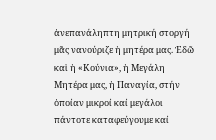ἀνεπανάληπτη μητρική στοργή μᾶς νανούριζε ἡ μητέρα μας. Ἐδῶ καἱ ἡ «Κούνια», ἡ Μεγάλη Μητέρα μας, ἡ Παναγία, στήν ὁποίαν μικροί καί μεγάλοι πάντοτε καταφεύγουμε καί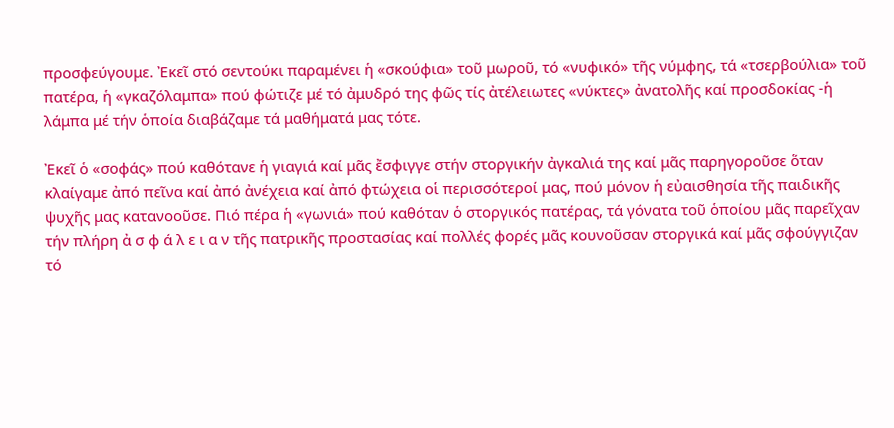προσφεύγουμε. Ἐκεῖ στό σεντούκι παραμένει ἡ «σκούφια» τοῦ μωροῦ, τό «νυφικό» τῆς νύμφης, τά «τσερβούλια» τοῦ πατέρα, ἡ «γκαζόλαμπα» πού φώτιζε μέ τό ἀμυδρό της φῶς τίς ἀτέλειωτες «νύκτες» ἀνατολῆς καί προσδοκίας -ἡ λάμπα μέ τήν ὁποία διαβάζαμε τά μαθήματά μας τότε.

Ἐκεῖ ὁ «σοφάς» πού καθότανε ἡ γιαγιά καί μᾶς ἔσφιγγε στήν στοργικήν ἀγκαλιά της καί μᾶς παρηγοροῦσε ὅταν κλαίγαμε ἀπό πεῖνα καί ἀπό ἀνέχεια καί ἀπό φτώχεια οἱ περισσότεροί μας, πού μόνον ἡ εὐαισθησία τῆς παιδικῆς ψυχῆς μας κατανοοῦσε. Πιό πέρα ἡ «γωνιά» πού καθόταν ὁ στοργικός πατέρας, τά γόνατα τοῦ ὁποίου μᾶς παρεῖχαν τήν πλήρη ἀ σ φ ά λ ε ι α ν τῆς πατρικῆς προστασίας καί πολλές φορές μᾶς κουνοῦσαν στοργικά καί μᾶς σφούγγιζαν τό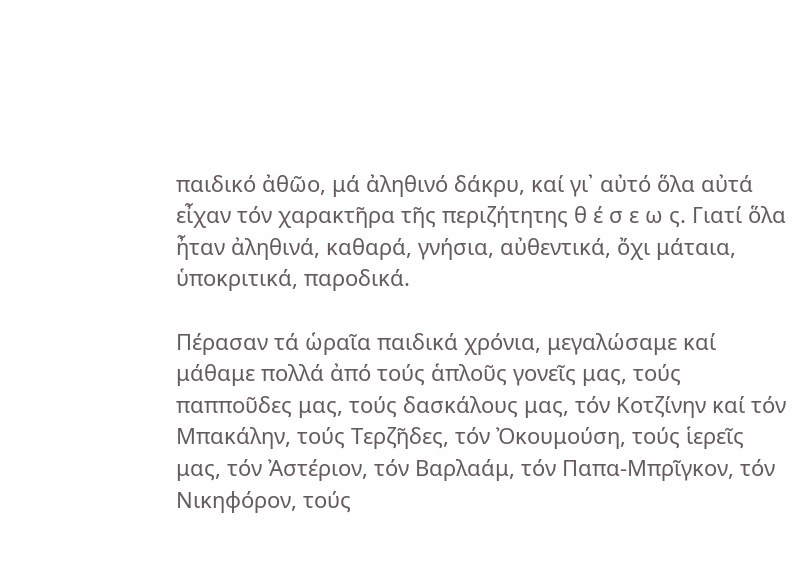παιδικό ἀθῶο, μά ἀληθινό δάκρυ, καί γι᾿ αὐτό ὅλα αὐτά εἶχαν τόν χαρακτῆρα τῆς περιζήτητης θ έ σ ε ω ς. Γιατί ὅλα ἦταν ἀληθινά, καθαρά, γνήσια, αὐθεντικά, ὄχι μάταια, ὑποκριτικά, παροδικά.

Πέρασαν τά ὡραῖα παιδικά χρόνια, μεγαλώσαμε καί μάθαμε πολλά ἀπό τούς ἁπλοῦς γονεῖς μας, τούς παπποῦδες μας, τούς δασκάλους μας, τόν Κοτζίνην καί τόν Μπακάλην, τούς Τερζῆδες, τόν Ὀκουμούση, τούς ἱερεῖς μας, τόν Ἀστέριον, τόν Βαρλαάμ, τόν Παπα-Μπρῖγκον, τόν Νικηφόρον, τούς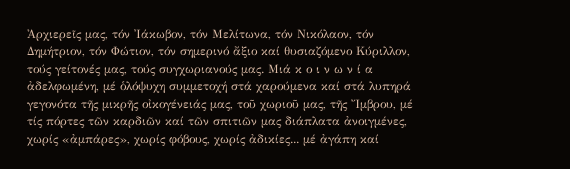Ἀρχιερεῖς μας, τόν Ἰάκωβον, τόν Μελίτωνα, τόν Νικόλαον, τόν Δημήτριον, τόν Φώτιον, τόν σημερινό ἄξιο καί θυσιαζόμενο Κύριλλον, τούς γείτονές μας, τούς συγχωριανούς μας. Μιά κ ο ι ν ω ν ί α ἀδελφωμένη, μέ ὁλόψυχη συμμετοχή στά χαρούμενα καί στά λυπηρά γεγονότα τῆς μικρῆς οἰκογένειάς μας, τοῦ χωριοῦ μας, τῆς Ἴμβρου, μέ τίς πόρτες τῶν καρδιῶν καί τῶν σπιτιῶν μας διάπλατα ἀνοιγμένες, χωρίς «ἀμπάρες», χωρίς φόβους, χωρίς ἀδικίες... μέ ἀγάπη καί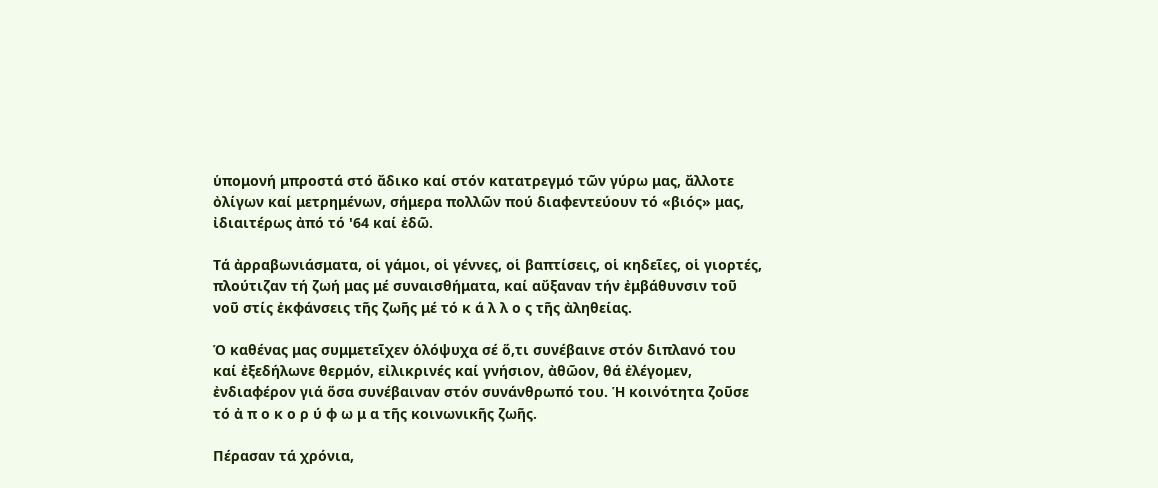ὑπομονή μπροστά στό ἄδικο καί στόν κατατρεγμό τῶν γύρω μας, ἄλλοτε ὀλίγων καί μετρημένων, σήμερα πολλῶν πού διαφεντεύουν τό «βιός» μας, ἰδιαιτέρως ἀπό τό '64 καί ἐδῶ.

Τά ἀρραβωνιάσματα, οἱ γάμοι, οἱ γέννες, οἱ βαπτίσεις, οἱ κηδεῖες, οἱ γιορτές, πλούτιζαν τή ζωή μας μέ συναισθήματα, καί αὔξαναν τήν ἐμβάθυνσιν τοῦ νοῦ στίς ἐκφάνσεις τῆς ζωῆς μέ τό κ ά λ λ ο ς τῆς ἀληθείας.

Ὁ καθένας μας συμμετεῖχεν ὁλόψυχα σέ ὅ,τι συνέβαινε στόν διπλανό του καί ἐξεδήλωνε θερμόν, εἰλικρινές καί γνήσιον, ἀθῶον, θά ἐλέγομεν, ἐνδιαφέρον γιά ὅσα συνέβαιναν στόν συνάνθρωπό του. Ἡ κοινότητα ζοῦσε τό ἀ π ο κ ο ρ ύ φ ω μ α τῆς κοινωνικῆς ζωῆς.

Πέρασαν τά χρόνια,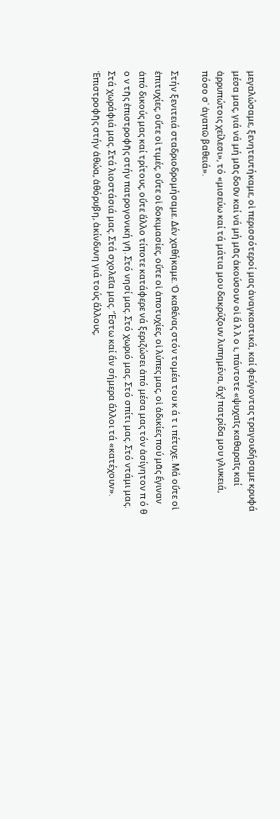μεγαλώσαμε, ξενητευτήκαμε, οἱ περισσότεροί μας ἀναγκαστικά, καί φεύγοντας τραγουδήσαμε κρυφά μέσα μας, γιά νά μή μᾶς δοῦν καί νά μή μᾶς ἀκούσουν οἱ ἄ λ λ ο ι, πάντοτε «ψυχαῖς καθαραῖς καί ἀρρυπώτοις χείλεσι», τό «μισεύω καί τά μάτια μου δακρύζουν λυπημένα, ἄχ! πατρίδα μου γλυκειά, πόσο σ᾿ ἀγαπῶ βαθειά».

Στήν ξενιτειά σταδριοδρομήσαμε. Δέν χαθήκαμε. Ὁ καθένας στόν τομέα του κ ά τ ι πέτυχε. Μά οὔτε οἱ ἐπιτυχίες, οὔτε οἱ τιμές, οὔτε οἱ δοκιμασίες, οὔτε οἱ ἀποτυχίες, οἱ λύπες μας, οἱ ἀδικίες πού μᾶς ἔγιναν ἀπό δικούς μας καί τρίτους, οὔτε ἄλλο τίποτε κατάφερε νά ξεριζώσει ἀπό μέσα μας τόν ἀσίγητον π ό θ ο ν τῆς ἐπιστροφῆς στήν πατρογονική γῆ. Στό νησί μας. Στό χωριό μας. Στό σπίτι μας. Στό ντάμι μας. Στά χωράφιά μας. Στά λιοστάσιά μας. Στά σχολεῖα μας. Ἔστω καί ἄν σήμερα ἄλλοι τά «κατέχουν». Ἐπιστροφῆς στήν ἀθώα, ἀθόρυβη, ἀκίνδυνη γιά τούς ἄλλους,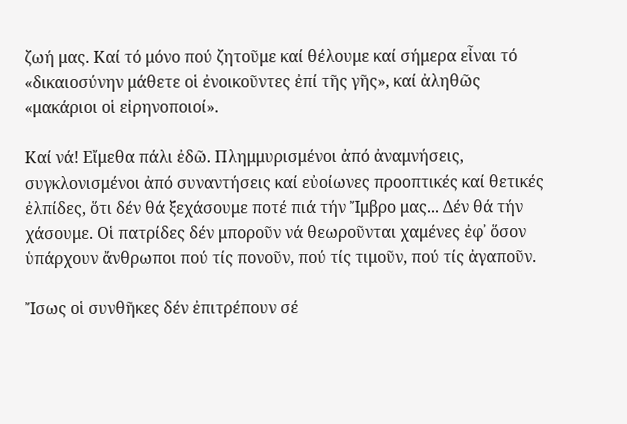ζωή μας. Καί τό μόνο πού ζητοῦμε καί θέλουμε καί σήμερα εἶναι τό «δικαιοσύνην μάθετε οἱ ἐνοικοῦντες ἐπί τῆς γῆς», καί ἀληθῶς «μακάριοι οἱ εἰρηνοποιοί».

Καί νά! Εἴμεθα πάλι ἐδῶ. Πλημμυρισμένοι ἀπό ἀναμνήσεις, συγκλονισμένοι ἀπό συναντήσεις καί εὐοίωνες προοπτικές καί θετικές ἐλπίδες, ὅτι δέν θά ξεχάσουμε ποτέ πιά τήν Ἴμβρο μας... Δέν θά τήν χάσουμε. Οἱ πατρίδες δέν μποροῦν νά θεωροῦνται χαμένες ἐφ᾿ ὅσον ὑπάρχουν ἄνθρωποι πού τίς πονοῦν, πού τίς τιμοῦν, πού τίς ἀγαποῦν.

Ἴσως οἱ συνθῆκες δέν ἐπιτρέπουν σέ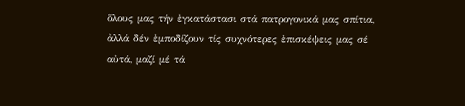ὅλους μας τήν ἐγκατάστασι στά πατρογονικά μας σπίτια, ἀλλά δέν ἐμποδίζουν τίς συχνότερες ἐπισκέψεις μας σέ αὐτά, μαζί μέ τά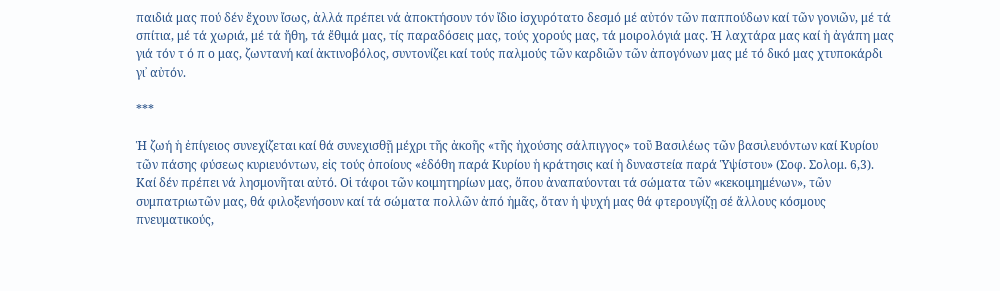παιδιά μας πού δέν ἔχουν ἴσως, ἀλλά πρέπει νά ἀποκτήσουν τόν ἴδιο ἰσχυρότατο δεσμό μέ αὐτόν τῶν παππούδων καί τῶν γονιῶν, μέ τά σπίτια, μέ τά χωριά, μέ τά ἤθη, τά ἔθιμά μας, τίς παραδόσεις μας, τούς χορούς μας, τά μοιρολόγιά μας. Ἡ λαχτάρα μας καί ἡ ἀγάπη μας γιά τόν τ ό π ο μας, ζωντανή καί ἀκτινοβόλος, συντονίζει καί τούς παλμούς τῶν καρδιῶν τῶν ἀπογόνων μας μέ τό δικό μας χτυποκάρδι γι᾿ αὐτόν.

***

Ἡ ζωή ἡ ἐπίγειος συνεχίζεται καί θά συνεχισθῇ μέχρι τῆς ἀκοῆς «τῆς ἠχούσης σάλπιγγος» τοῦ Βασιλέως τῶν βασιλευόντων καί Κυρίου τῶν πάσης φύσεως κυριευόντων, εἰς τούς ὁποίους «ἐδόθη παρά Κυρίου ἡ κράτησις καί ἡ δυναστεία παρά Ὑψίστου» (Σοφ. Σολομ. 6,3). Καί δέν πρέπει νά λησμονῆται αὐτό. Οἱ τάφοι τῶν κοιμητηρίων μας, ὅπου ἀναπαύονται τά σώματα τῶν «κεκοιμημένων», τῶν συμπατριωτῶν μας, θά φιλοξενήσουν καί τά σώματα πολλῶν ἀπό ἡμᾶς, ὅταν ἡ ψυχή μας θά φτερουγίζῃ σέ ἄλλους κόσμους πνευματικούς,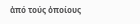ἀπό τούς ὁποίους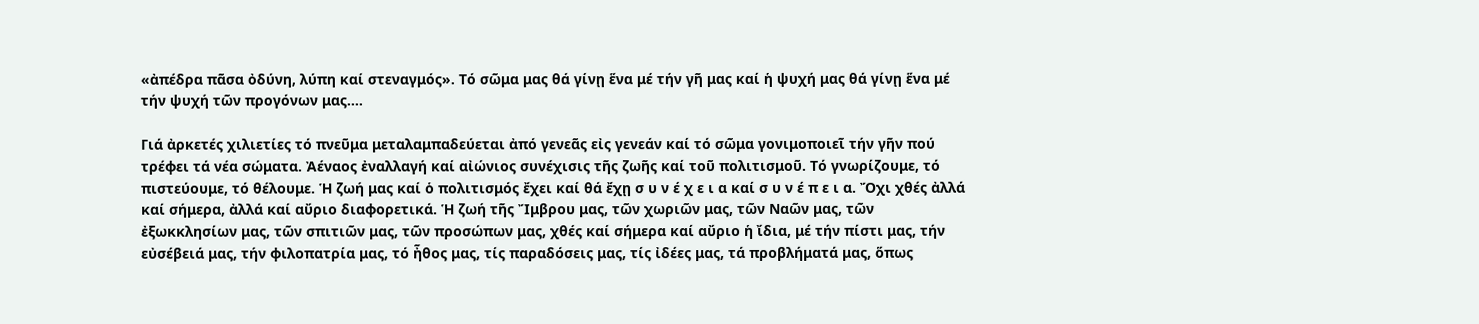«ἀπέδρα πᾶσα ὀδύνη, λύπη καί στεναγμός». Τό σῶμα μας θά γίνῃ ἕνα μέ τήν γῆ μας καί ἡ ψυχή μας θά γίνῃ ἕνα μέ τήν ψυχή τῶν προγόνων μας....

Γιά ἀρκετές χιλιετίες τό πνεῦμα μεταλαμπαδεύεται ἀπό γενεᾶς εἰς γενεάν καί τό σῶμα γονιμοποιεῖ τήν γῆν πού τρέφει τά νέα σώματα. Ἀέναος ἐναλλαγή καί αἰώνιος συνέχισις τῆς ζωῆς καί τοῦ πολιτισμοῦ. Τό γνωρίζουμε, τό πιστεύουμε, τό θέλουμε. Ἡ ζωή μας καί ὁ πολιτισμός ἔχει καί θά ἔχῃ σ υ ν έ χ ε ι α καί σ υ ν έ π ε ι α. Ὄχι χθές ἀλλά καί σήμερα, ἀλλά καί αὔριο διαφορετικά. Ἡ ζωή τῆς Ἴμβρου μας, τῶν χωριῶν μας, τῶν Ναῶν μας, τῶν ἐξωκκλησίων μας, τῶν σπιτιῶν μας, τῶν προσώπων μας, χθές καί σήμερα καί αὔριο ἡ ἴδια, μέ τήν πίστι μας, τήν εὐσέβειά μας, τήν φιλοπατρία μας, τό ἦθος μας, τίς παραδόσεις μας, τίς ἰδέες μας, τά προβλήματά μας, ὅπως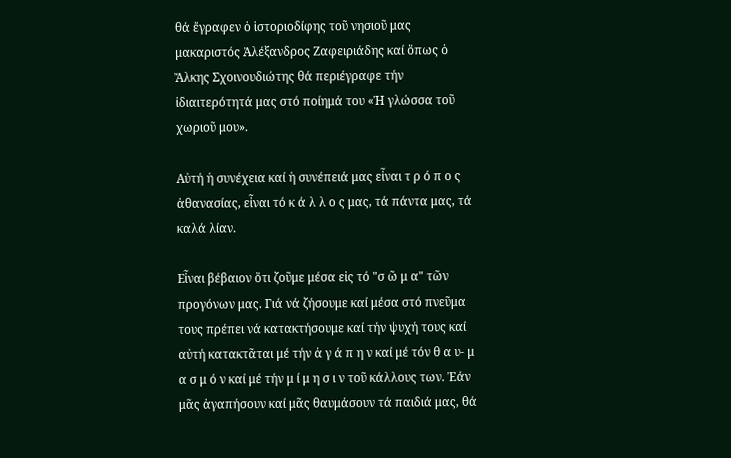θά ἔγραφεν ὁ ἱστοριοδίφης τοῦ νησιοῦ μας μακαριστός Ἀλέξανδρος Ζαφειριάδης καί ὅπως ὁ Ἄλκης Σχοινουδιώτης θά περιέγραφε τήν ἰδιαιτερότητά μας στό ποίημά του «Ἡ γλώσσα τοῦ χωριοῦ μου».

Αὐτή ἡ συνέχεια καί ἡ συνέπειά μας εἶναι τ ρ ό π ο ς ἀθανασίας, εἶναι τό κ ά λ λ ο ς μας, τά πάντα μας, τά καλά λίαν.

Εἶναι βέβαιον ὅτι ζοῦμε μέσα εἰς τό "σ ῶ μ α" τῶν προγόνων μας. Γιά νά ζήσουμε καί μέσα στό πνεῦμα τους πρέπει νά κατακτήσουμε καί τήν ψυχή τους καί αὐτή κατακτᾶται μέ τήν ἀ γ ά π η ν καί μέ τόν θ α υ- μ α σ μ ό ν καί μέ τήν μ ί μ η σ ι ν τοῦ κάλλους των. Ἐάν μᾶς ἀγαπήσουν καί μᾶς θαυμάσουν τά παιδιά μας, θά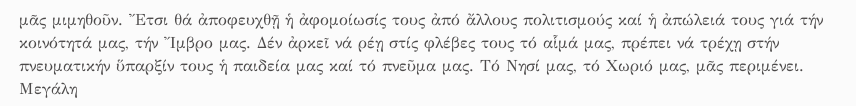μᾶς μιμηθοῦν. Ἔτσι θά ἀποφευχθῇ ἡ ἀφομοίωσίς τους ἀπό ἄλλους πολιτισμούς καί ἡ ἀπώλειά τους γιά τήν κοινότητά μας, τήν Ἴμβρο μας. Δέν ἀρκεῖ νά ρέῃ στίς φλέβες τους τό αἷμά μας, πρέπει νά τρέχῃ στήν πνευματικήν ὕπαρξίν τους ἡ παιδεία μας καί τό πνεῦμα μας. Τό Νησί μας, τό Χωριό μας, μᾶς περιμένει. Μεγάλη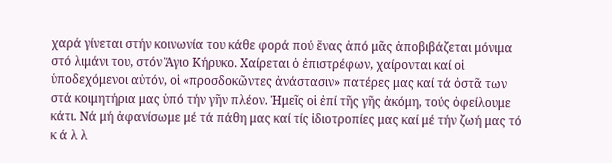χαρά γίνεται στήν κοινωνία του κάθε φορά πού ἕνας ἀπό μᾶς ἀποβιβάζεται μόνιμα στό λιμάνι του, στόν Ἅγιο Κήρυκο. Χαίρεται ὁ ἐπιστρέφων, χαίρονται καί οἱ ὑποδεχόμενοι αὐτόν, οἱ «προσδοκῶντες ἀνάστασιν» πατέρες μας καί τά ὀστᾶ των στά κοιμητήρια μας ὑπό τήν γῆν πλέον. Ἡμεῖς οἱ ἐπί τῆς γῆς ἀκόμη, τούς ὀφείλουμε κάτι. Νά μή ἀφανίσωμε μέ τά πάθη μας καί τίς ἰδιοτροπίες μας καί μέ τήν ζωή μας τό κ ά λ λ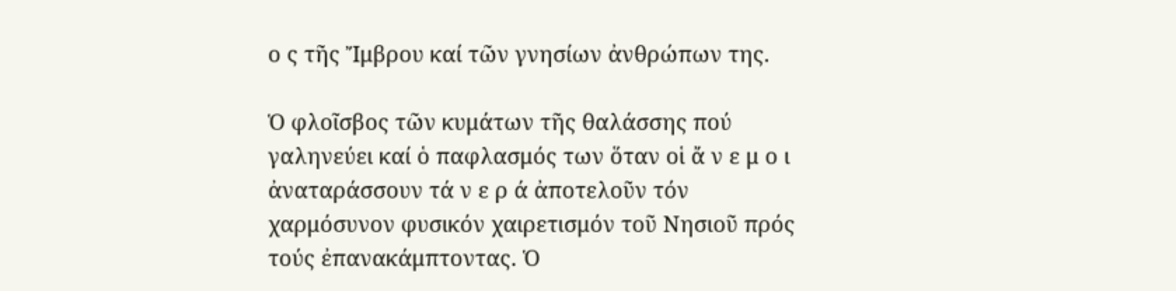ο ς τῆς Ἴμβρου καί τῶν γνησίων ἀνθρώπων της.

Ὁ φλοῖσβος τῶν κυμάτων τῆς θαλάσσης πού γαληνεύει καί ὁ παφλασμός των ὅταν οἱ ἄ ν ε μ ο ι ἀναταράσσουν τά ν ε ρ ά ἀποτελοῦν τόν χαρμόσυνον φυσικόν χαιρετισμόν τοῦ Νησιοῦ πρός τούς ἐπανακάμπτοντας. Ὁ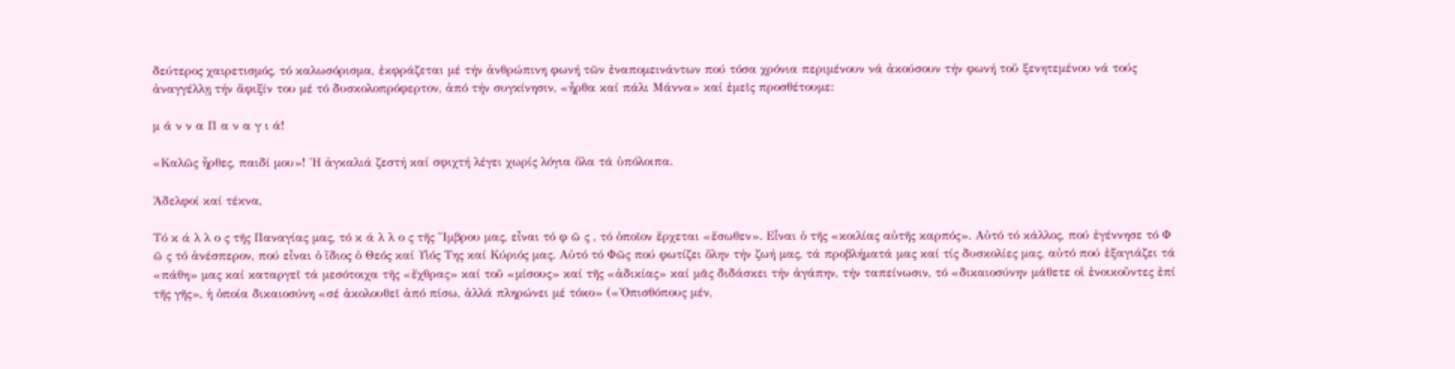δεύτερος χαιρετισμός, τό καλωσόρισμα, ἐκφράζεται μέ τήν ἀνθρώπινη φωνή τῶν ἐναπομεινάντων πού τόσα χρόνια περιμένουν νά ἀκούσουν τήν φωνή τοῦ ξενητεμένου νά τούς ἀναγγέλλῃ τήν ἄφιξίν του μέ τό δυσκολοπρόφερτον, ἀπό τήν συγκίνησιν, «ἦρθα καί πάλι Μάννα» καί ἐμεῖς προσθέτουμε:

μ ά ν ν α Π α ν α γ ι ά!

«Καλῶς ἦρθες, παιδί μου»! Ἡ ἀγκαλιά ζεστή καί σφιχτή λέγει χωρίς λόγια ὅλα τά ὑπόλοιπα.

Ἀδελφοί καί τέκνα,

Τό κ ά λ λ ο ς τῆς Παναγίας μας, τό κ ά λ λ ο ς τῆς Ἴμβρου μας, εἶναι τό φ ῶ ς , τό ὁποῖον ἔρχεται «ἔσωθεν». Εἶναι ὁ τῆς «κοιλίας αὐτῆς καρπός». Αὐτό τό κάλλος, πού ἐγέννησε τό Φ ῶ ς τό ἀνέσπερον, πού εἶναι ὁ ἴδιος ὁ Θεός καί Υἱός Της καί Κύριός μας. Αὐτό τό Φῶς πού φωτίζει ὅλην τήν ζωή μας, τά προβλήματά μας καί τίς δυσκολίες μας, αὐτό πού ἐξαγιάζει τά «πάθη» μας καί καταργεῖ τά μεσότοιχα τῆς «ἔχθρας» καί τοῦ «μίσους» καί τῆς «ἀδικίας» καί μᾶς διδάσκει τήν ἀγάπην, τήν ταπείνωσιν, τό «δικαιοσύνην μάθετε οἱ ἐνοικοῦντες ἐπί τῆς γῆς», ἡ ὁποία δικαιοσύνη «σέ ἀκολουθεῖ ἀπό πίσω, ἀλλά πληρώνει μέ τόκο» («Ὀπισθόπους μέν,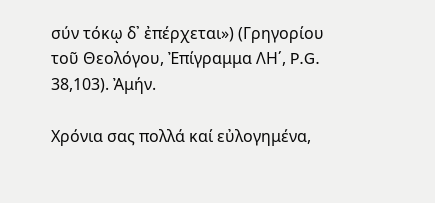σύν τόκῳ δ᾿ ἐπέρχεται») (Γρηγορίου τοῦ Θεολόγου, Ἐπίγραμμα ΛΗ΄, P.G. 38,103). Ἀμήν.

Χρόνια σας πολλά καί εὐλογημένα,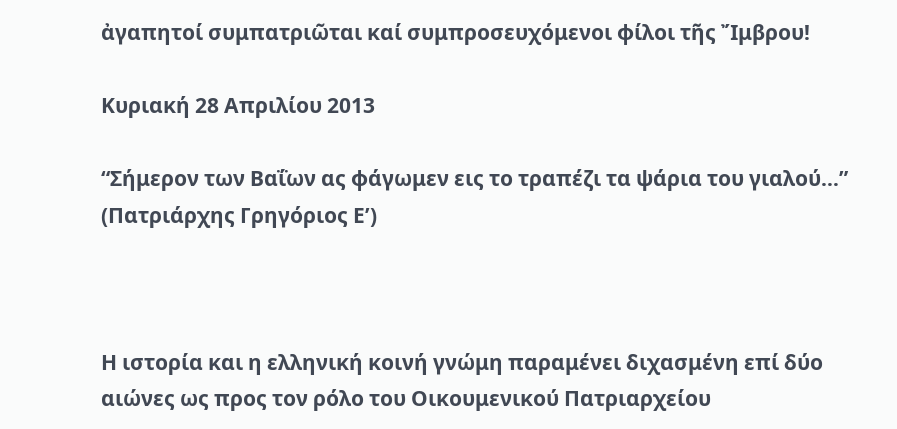ἀγαπητοί συμπατριῶται καί συμπροσευχόμενοι φίλοι τῆς Ἴμβρου!

Κυριακή 28 Απριλίου 2013

“Σήμερον των Βαΐων ας φάγωμεν εις το τραπέζι τα ψάρια του γιαλού…” (Πατριάρχης Γρηγόριος Ε’)



Η ιστορία και η ελληνική κοινή γνώμη παραμένει διχασμένη επί δύο αιώνες ως προς τον ρόλο του Οικουμενικού Πατριαρχείου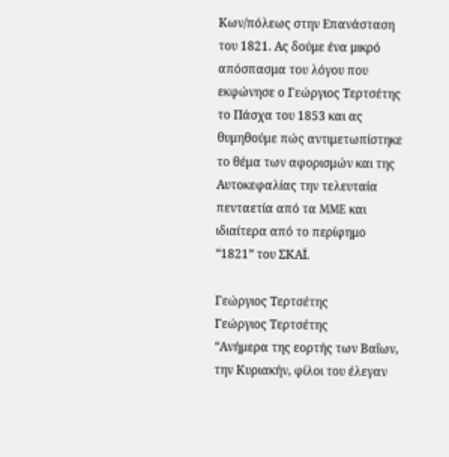Κων/πόλεως στην Επανάσταση του 1821. Ας δούμε ένα μικρό απόσπασμα του λόγου που εκφώνησε ο Γεώργιος Τερτσέτης το Πάσχα του 1853 και ας θυμηθούμε πώς αντιμετωπίστηκε το θέμα των αφορισμών και της Αυτοκεφαλίας την τελευταία πενταετία από τα MME και ιδιαίτερα από το περίφημο “1821” του ΣΚΑΪ.

Γεώργιος Τερτσέτης
Γεώργιος Τερτσέτης
“Ανήμερα της εορτής των Βαΐων, την Κυριακήν, φίλοι του έλεγαν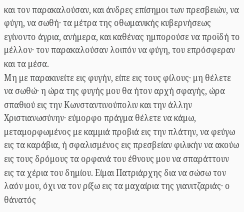και τον παρακαλούσαν, και άνδρες επίσημοι των πρεσβειών, να φύγη, να σωθή· τα μέτρα της οθωμανικής κυβερνήσεως εγίνοντο άγρια, ανήμερα, και καθένας ημπορούσε να προϊδή το μέλλον· τον παρακαλούσαν λοιπόν να φύγη, του επρόσφεραν και τα μέσα.
Μη με παρακινείτε εις φυγήν, είπε εις τους φίλους· μη θέλετε να σωθώ· η ώρα της φυγής μου θα ήτον αρχή σφαγής, ώρα σπαθιού εις την Κωνσταντινούπολιν και την άλλην Χριστιανωσύνην· εύμορφο πράγμα θέλετε να κάμω, μεταμορφωμένος με καμμιά προβιά εις την πλάτην, να φεύγω εις τα καράβια, ή σφαλισμένος εις πρεσβείαν φιλικήν να ακούω εις τους δρόμους τα ορφανά του έθνους μου να σπαράττουν εις τα χέρια του δημίου. Είμαι Πατριάρχης δια να σώσω τον λαόν μου, όχι να τον ρίξω εις τα μαχαίρια της γιανιτζαριάς· ο θάνατός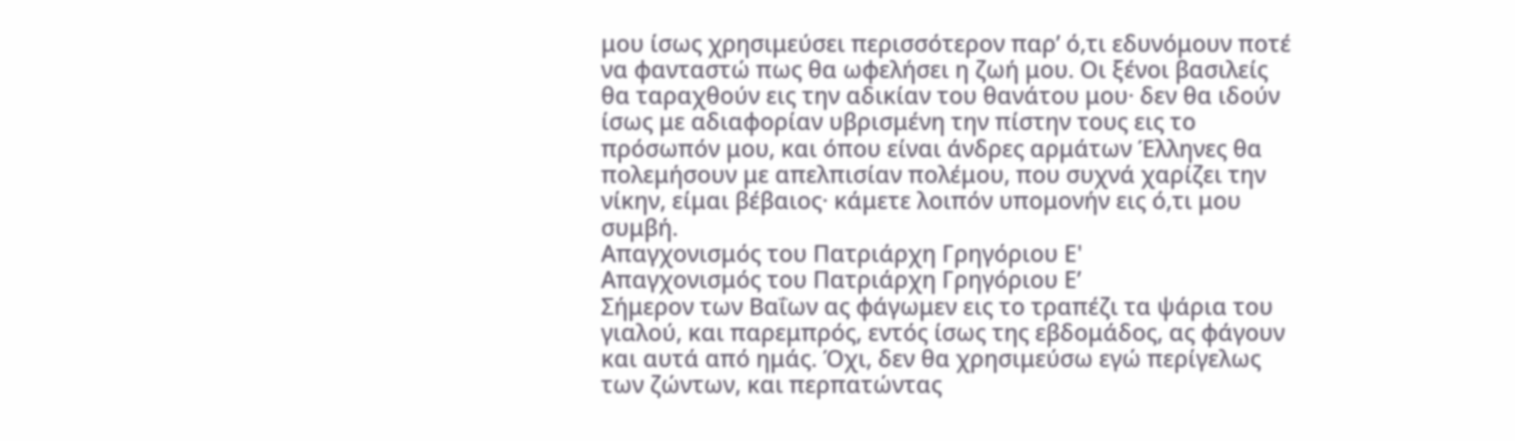μου ίσως χρησιμεύσει περισσότερον παρ’ ό,τι εδυνόμουν ποτέ να φανταστώ πως θα ωφελήσει η ζωή μου. Οι ξένοι βασιλείς θα ταραχθούν εις την αδικίαν του θανάτου μου· δεν θα ιδούν ίσως με αδιαφορίαν υβρισμένη την πίστην τους εις το πρόσωπόν μου, και όπου είναι άνδρες αρμάτων Έλληνες θα πολεμήσουν με απελπισίαν πολέμου, που συχνά χαρίζει την νίκην, είμαι βέβαιος· κάμετε λοιπόν υπομονήν εις ό,τι μου συμβή.
Απαγχονισμός του Πατριάρχη Γρηγόριου Ε'
Απαγχονισμός του Πατριάρχη Γρηγόριου Ε’
Σήμερον των Βαΐων ας φάγωμεν εις το τραπέζι τα ψάρια του γιαλού, και παρεμπρός, εντός ίσως της εβδομάδος, ας φάγουν και αυτά από ημάς. Όχι, δεν θα χρησιμεύσω εγώ περίγελως των ζώντων, και περπατώντας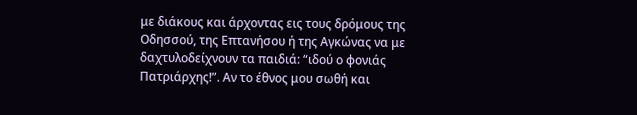με διάκους και άρχοντας εις τους δρόμους της Οδησσού, της Επτανήσου ή της Αγκώνας να με δαχτυλοδείχνουν τα παιδιά: “ιδού ο φονιάς Πατριάρχης!”. Αν το έθνος μου σωθή και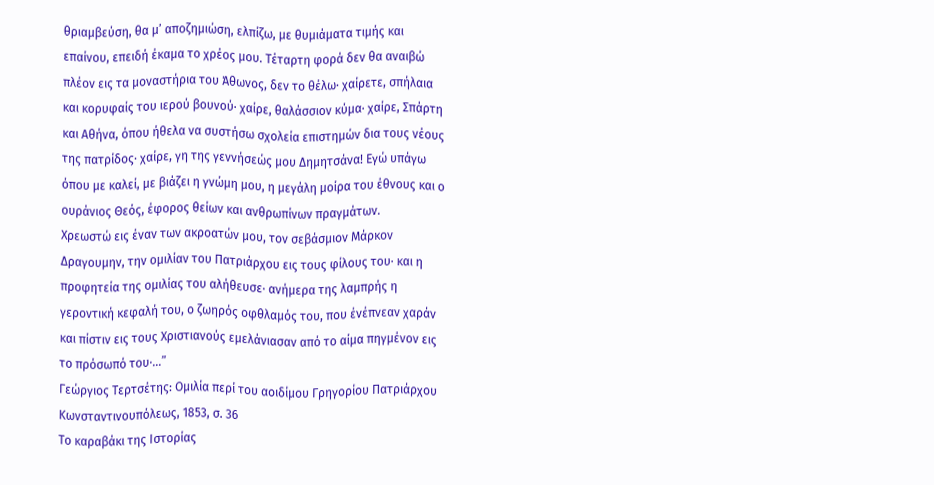θριαμβεύση, θα μ’ αποζημιώση, ελπίζω, με θυμιάματα τιμής και επαίνου, επειδή έκαμα το χρέος μου. Τέταρτη φορά δεν θα αναιβώ πλέον εις τα μοναστήρια του Άθωνος, δεν το θέλω· χαίρετε, σπήλαια και κορυφαίς του ιερού βουνού· χαίρε, θαλάσσιον κύμα· χαίρε, Σπάρτη και Αθήνα, όπου ήθελα να συστήσω σχολεία επιστημών δια τους νέους της πατρίδος· χαίρε, γη της γεννήσεώς μου Δημητσάνα! Εγώ υπάγω όπου με καλεί, με βιάζει η γνώμη μου, η μεγάλη μοίρα του έθνους και ο ουράνιος Θεός, έφορος θείων και ανθρωπίνων πραγμάτων.
Χρεωστώ εις έναν των ακροατών μου, τον σεβάσμιον Μάρκον Δραγουμην, την ομιλίαν του Πατριάρχου εις τους φίλους του· και η προφητεία της ομιλίας του αλήθευσε· ανήμερα της λαμπρής η γεροντική κεφαλή του, ο ζωηρός οφθλαμός του, που ένέπνεαν χαράν και πίστιν εις τους Χριστιανούς εμελάνιασαν από το αίμα πηγμένον εις το πρόσωπό του·…”
Γεώργιος Τερτσέτης: Ομιλία περί του αοιδίμου Γρηγορίου Πατριάρχου Κωνσταντινουπόλεως, 1853, σ. 36
Το καραβάκι της Ιστορίας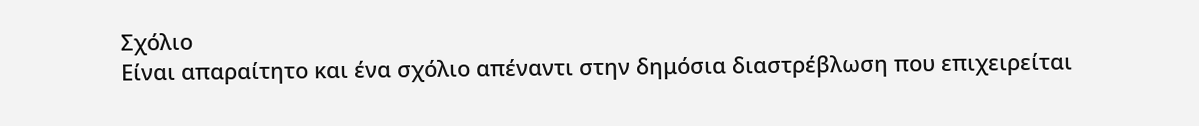Σχόλιο
Είναι απαραίτητο και ένα σχόλιο απέναντι στην δημόσια διαστρέβλωση που επιχειρείται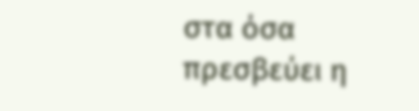στα όσα πρεσβεύει η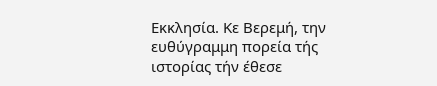Εκκλησία. Κε Βερεμή, την ευθύγραμμη πορεία τής ιστορίας τήν έθεσε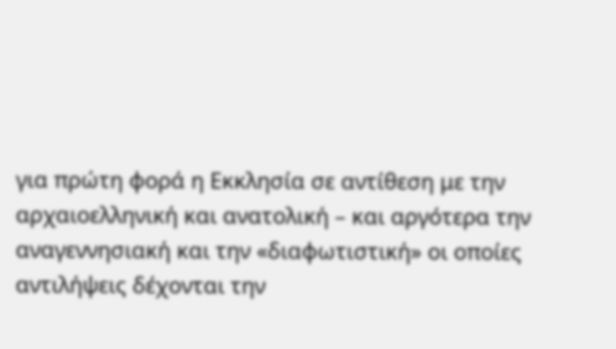για πρώτη φορά η Εκκλησία σε αντίθεση με την αρχαιοελληνική και ανατολική – και αργότερα την αναγεννησιακή και την «διαφωτιστική» οι οποίες αντιλήψεις δέχονται την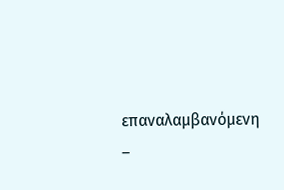επαναλαμβανόμενη –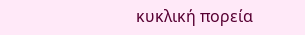κυκλική πορεία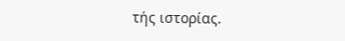τής ιστορίας.